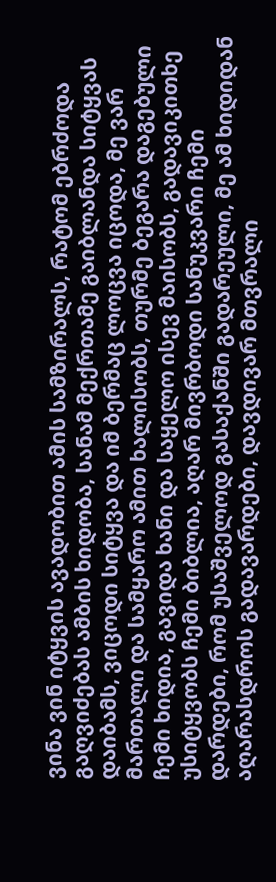ვინა ვინ იტყვის ავადობით ამის სამზირალს, რატომ ებრძოდა გაღვიძებას ამბის ხიდობა, სანამ მექრთამე გაიბლანდა სიტყვას დაიბამს, ვიცოდი სიტყვა და იმ ბერმაც ლოცვა იცოდა, მე ვარ მართალი და სამყარო ამით ხალისობს, თურმე ბეგარა დაგებული ჩემი ხიდია, გავიდა ხანი და საყელო ისევ მაისობს, გადავიკითხე უსიტყვობს ჩემი ბიბლია, აღარ მივრბოდი სანუკვარი ჩემი დარდები, რომ უსაშველოდ გასაქანში გადარეული, მე ამ ხიდიდან აღარასდროს გადავარდები, დავდივარ მთვრალი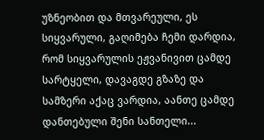უზნეობით და მთვარეული, ეს სიყვარული, გაღიმება ჩემი დარდია, რომ სიყვარულის ეჟვანივით ცამდე სარტყელი, დავაგდე გზაზე და სამზერი აქაც ვარდია, აანთე ცამდე დანთებული შენი სანთელი...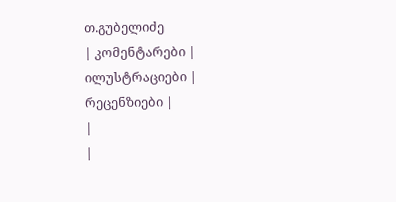თ.გუბელიძე
| კომენტარები |
ილუსტრაციები |
რეცენზიები |
|
|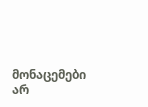მონაცემები არ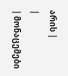არის |
|
| მონაცემები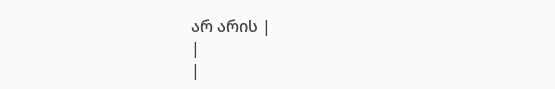არ არის |
|
|